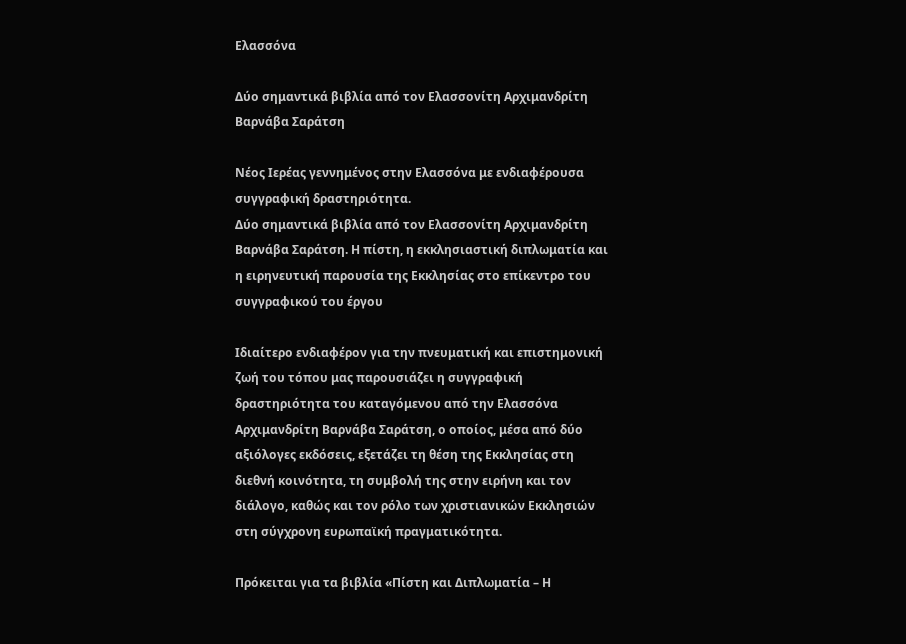Ελασσόνα

Δύο σημαντικά βιβλία από τον Ελασσονίτη Αρχιμανδρίτη Βαρνάβα Σαράτση

Νέος Ιερέας γεννημένος στην Ελασσόνα με ενδιαφέρουσα συγγραφική δραστηριότητα.
Δύο σημαντικά βιβλία από τον Ελασσονίτη Αρχιμανδρίτη Βαρνάβα Σαράτση. Η πίστη, η εκκλησιαστική διπλωματία και η ειρηνευτική παρουσία της Εκκλησίας στο επίκεντρο του συγγραφικού του έργου

Ιδιαίτερο ενδιαφέρον για την πνευματική και επιστημονική ζωή του τόπου μας παρουσιάζει η συγγραφική δραστηριότητα του καταγόμενου από την Ελασσόνα Αρχιμανδρίτη Βαρνάβα Σαράτση, ο οποίος, μέσα από δύο αξιόλογες εκδόσεις, εξετάζει τη θέση της Εκκλησίας στη διεθνή κοινότητα, τη συμβολή της στην ειρήνη και τον διάλογο, καθώς και τον ρόλο των χριστιανικών Εκκλησιών στη σύγχρονη ευρωπαϊκή πραγματικότητα.

Πρόκειται για τα βιβλία «Πίστη και Διπλωματία – Η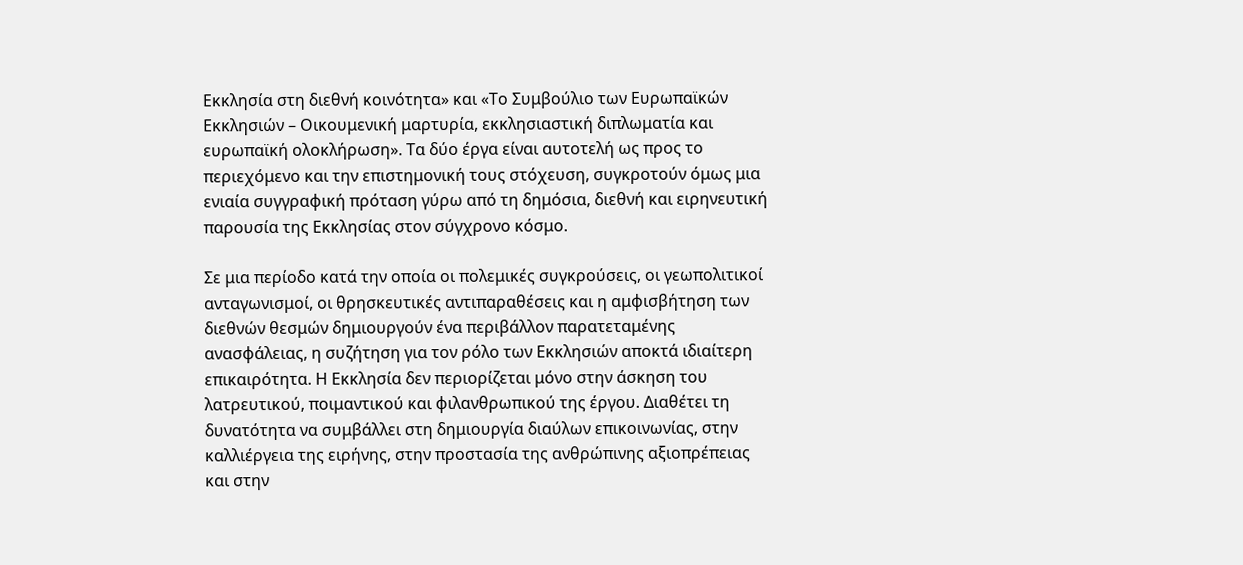Εκκλησία στη διεθνή κοινότητα» και «Το Συμβούλιο των Ευρωπαϊκών Εκκλησιών – Οικουμενική μαρτυρία, εκκλησιαστική διπλωματία και ευρωπαϊκή ολοκλήρωση». Τα δύο έργα είναι αυτοτελή ως προς το περιεχόμενο και την επιστημονική τους στόχευση, συγκροτούν όμως μια ενιαία συγγραφική πρόταση γύρω από τη δημόσια, διεθνή και ειρηνευτική παρουσία της Εκκλησίας στον σύγχρονο κόσμο.

Σε μια περίοδο κατά την οποία οι πολεμικές συγκρούσεις, οι γεωπολιτικοί ανταγωνισμοί, οι θρησκευτικές αντιπαραθέσεις και η αμφισβήτηση των διεθνών θεσμών δημιουργούν ένα περιβάλλον παρατεταμένης ανασφάλειας, η συζήτηση για τον ρόλο των Εκκλησιών αποκτά ιδιαίτερη επικαιρότητα. Η Εκκλησία δεν περιορίζεται μόνο στην άσκηση του λατρευτικού, ποιμαντικού και φιλανθρωπικού της έργου. Διαθέτει τη δυνατότητα να συμβάλλει στη δημιουργία διαύλων επικοινωνίας, στην καλλιέργεια της ειρήνης, στην προστασία της ανθρώπινης αξιοπρέπειας και στην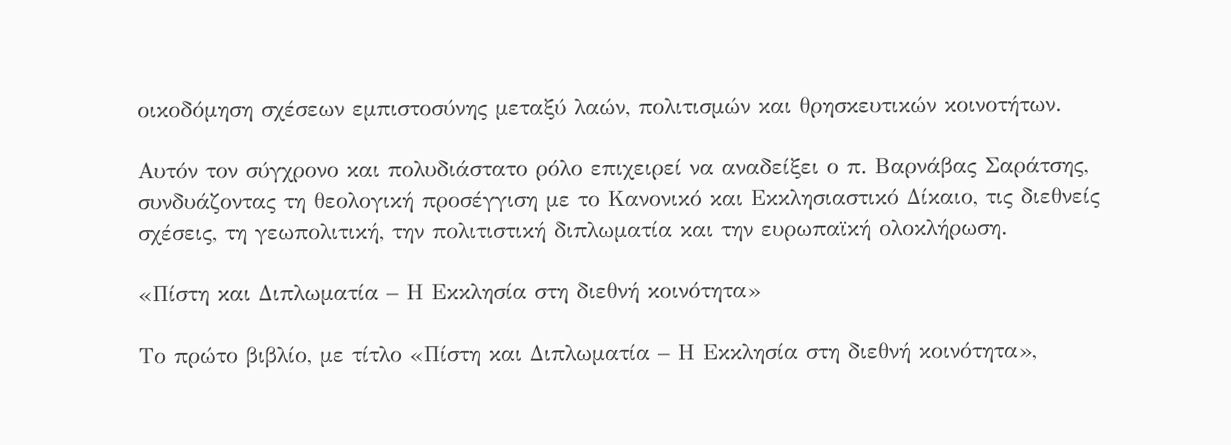οικοδόμηση σχέσεων εμπιστοσύνης μεταξύ λαών, πολιτισμών και θρησκευτικών κοινοτήτων.

Αυτόν τον σύγχρονο και πολυδιάστατο ρόλο επιχειρεί να αναδείξει ο π. Βαρνάβας Σαράτσης, συνδυάζοντας τη θεολογική προσέγγιση με το Κανονικό και Εκκλησιαστικό Δίκαιο, τις διεθνείς σχέσεις, τη γεωπολιτική, την πολιτιστική διπλωματία και την ευρωπαϊκή ολοκλήρωση.

«Πίστη και Διπλωματία – Η Εκκλησία στη διεθνή κοινότητα»

Το πρώτο βιβλίο, με τίτλο «Πίστη και Διπλωματία – Η Εκκλησία στη διεθνή κοινότητα»,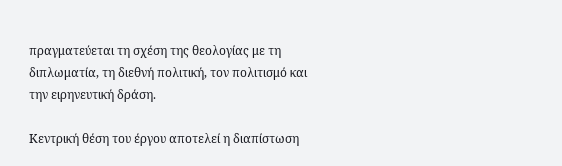πραγματεύεται τη σχέση της θεολογίας με τη διπλωματία, τη διεθνή πολιτική, τον πολιτισμό και την ειρηνευτική δράση.

Κεντρική θέση του έργου αποτελεί η διαπίστωση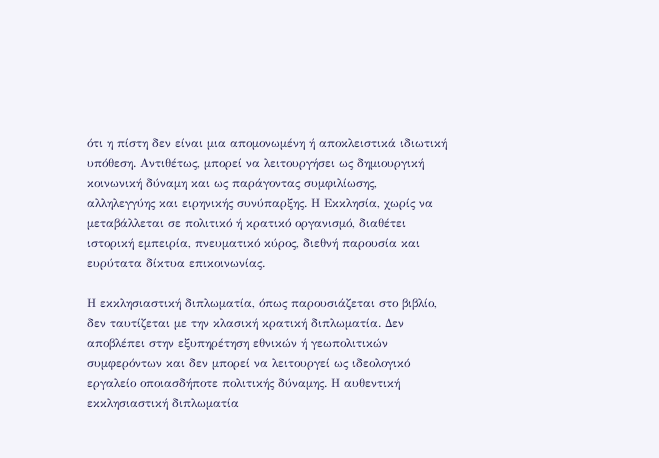ότι η πίστη δεν είναι μια απομονωμένη ή αποκλειστικά ιδιωτική υπόθεση. Αντιθέτως, μπορεί να λειτουργήσει ως δημιουργική κοινωνική δύναμη και ως παράγοντας συμφιλίωσης, αλληλεγγύης και ειρηνικής συνύπαρξης. Η Εκκλησία, χωρίς να μεταβάλλεται σε πολιτικό ή κρατικό οργανισμό, διαθέτει ιστορική εμπειρία, πνευματικό κύρος, διεθνή παρουσία και ευρύτατα δίκτυα επικοινωνίας.

Η εκκλησιαστική διπλωματία, όπως παρουσιάζεται στο βιβλίο, δεν ταυτίζεται με την κλασική κρατική διπλωματία. Δεν αποβλέπει στην εξυπηρέτηση εθνικών ή γεωπολιτικών συμφερόντων και δεν μπορεί να λειτουργεί ως ιδεολογικό εργαλείο οποιασδήποτε πολιτικής δύναμης. Η αυθεντική εκκλησιαστική διπλωματία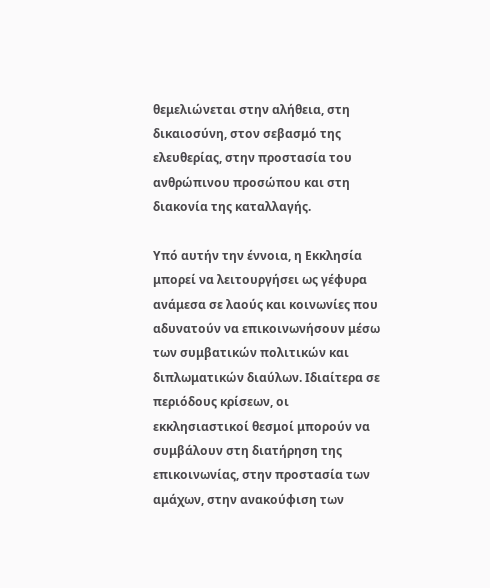θεμελιώνεται στην αλήθεια, στη δικαιοσύνη, στον σεβασμό της ελευθερίας, στην προστασία του ανθρώπινου προσώπου και στη διακονία της καταλλαγής.

Υπό αυτήν την έννοια, η Εκκλησία μπορεί να λειτουργήσει ως γέφυρα ανάμεσα σε λαούς και κοινωνίες που αδυνατούν να επικοινωνήσουν μέσω των συμβατικών πολιτικών και διπλωματικών διαύλων. Ιδιαίτερα σε περιόδους κρίσεων, οι εκκλησιαστικοί θεσμοί μπορούν να συμβάλουν στη διατήρηση της επικοινωνίας, στην προστασία των αμάχων, στην ανακούφιση των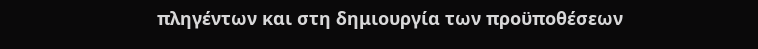πληγέντων και στη δημιουργία των προϋποθέσεων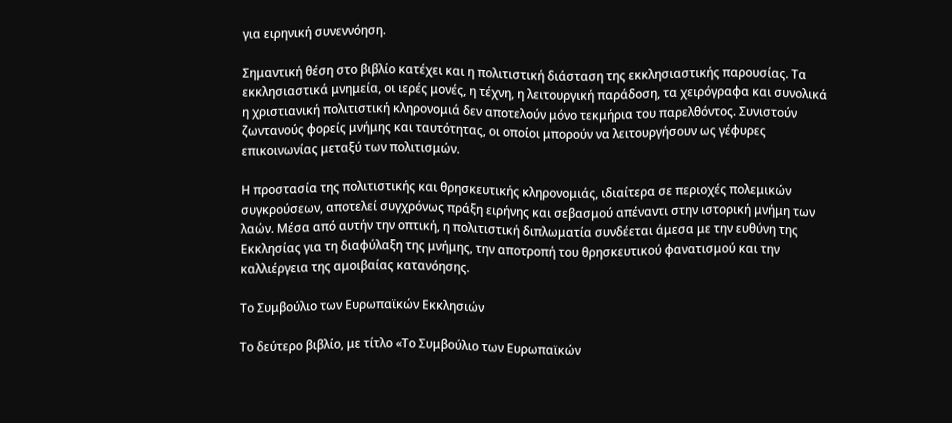για ειρηνική συνεννόηση.

Σημαντική θέση στο βιβλίο κατέχει και η πολιτιστική διάσταση της εκκλησιαστικής παρουσίας. Τα εκκλησιαστικά μνημεία, οι ιερές μονές, η τέχνη, η λειτουργική παράδοση, τα χειρόγραφα και συνολικά η χριστιανική πολιτιστική κληρονομιά δεν αποτελούν μόνο τεκμήρια του παρελθόντος. Συνιστούν ζωντανούς φορείς μνήμης και ταυτότητας, οι οποίοι μπορούν να λειτουργήσουν ως γέφυρες επικοινωνίας μεταξύ των πολιτισμών.

Η προστασία της πολιτιστικής και θρησκευτικής κληρονομιάς, ιδιαίτερα σε περιοχές πολεμικών συγκρούσεων, αποτελεί συγχρόνως πράξη ειρήνης και σεβασμού απέναντι στην ιστορική μνήμη των λαών. Μέσα από αυτήν την οπτική, η πολιτιστική διπλωματία συνδέεται άμεσα με την ευθύνη της Εκκλησίας για τη διαφύλαξη της μνήμης, την αποτροπή του θρησκευτικού φανατισμού και την καλλιέργεια της αμοιβαίας κατανόησης.

Το Συμβούλιο των Ευρωπαϊκών Εκκλησιών

Το δεύτερο βιβλίο, με τίτλο «Το Συμβούλιο των Ευρωπαϊκών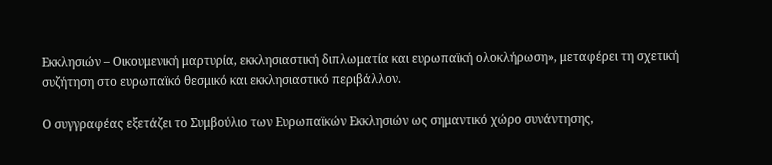Εκκλησιών – Οικουμενική μαρτυρία, εκκλησιαστική διπλωματία και ευρωπαϊκή ολοκλήρωση», μεταφέρει τη σχετική συζήτηση στο ευρωπαϊκό θεσμικό και εκκλησιαστικό περιβάλλον.

Ο συγγραφέας εξετάζει το Συμβούλιο των Ευρωπαϊκών Εκκλησιών ως σημαντικό χώρο συνάντησης,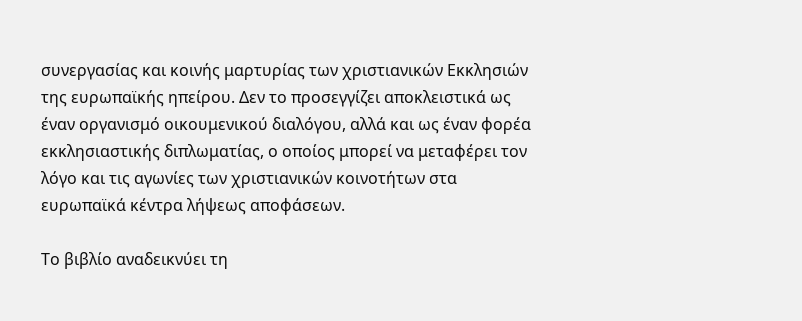συνεργασίας και κοινής μαρτυρίας των χριστιανικών Εκκλησιών της ευρωπαϊκής ηπείρου. Δεν το προσεγγίζει αποκλειστικά ως έναν οργανισμό οικουμενικού διαλόγου, αλλά και ως έναν φορέα εκκλησιαστικής διπλωματίας, ο οποίος μπορεί να μεταφέρει τον λόγο και τις αγωνίες των χριστιανικών κοινοτήτων στα ευρωπαϊκά κέντρα λήψεως αποφάσεων.

Το βιβλίο αναδεικνύει τη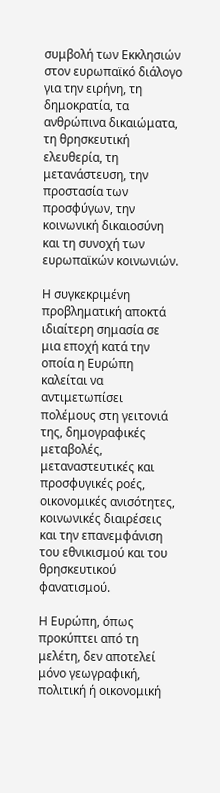συμβολή των Εκκλησιών στον ευρωπαϊκό διάλογο για την ειρήνη, τη δημοκρατία, τα ανθρώπινα δικαιώματα, τη θρησκευτική ελευθερία, τη μετανάστευση, την προστασία των προσφύγων, την κοινωνική δικαιοσύνη και τη συνοχή των ευρωπαϊκών κοινωνιών.

Η συγκεκριμένη προβληματική αποκτά ιδιαίτερη σημασία σε μια εποχή κατά την οποία η Ευρώπη καλείται να αντιμετωπίσει πολέμους στη γειτονιά της, δημογραφικές μεταβολές, μεταναστευτικές και προσφυγικές ροές, οικονομικές ανισότητες, κοινωνικές διαιρέσεις και την επανεμφάνιση του εθνικισμού και του θρησκευτικού φανατισμού.

Η Ευρώπη, όπως προκύπτει από τη μελέτη, δεν αποτελεί μόνο γεωγραφική, πολιτική ή οικονομική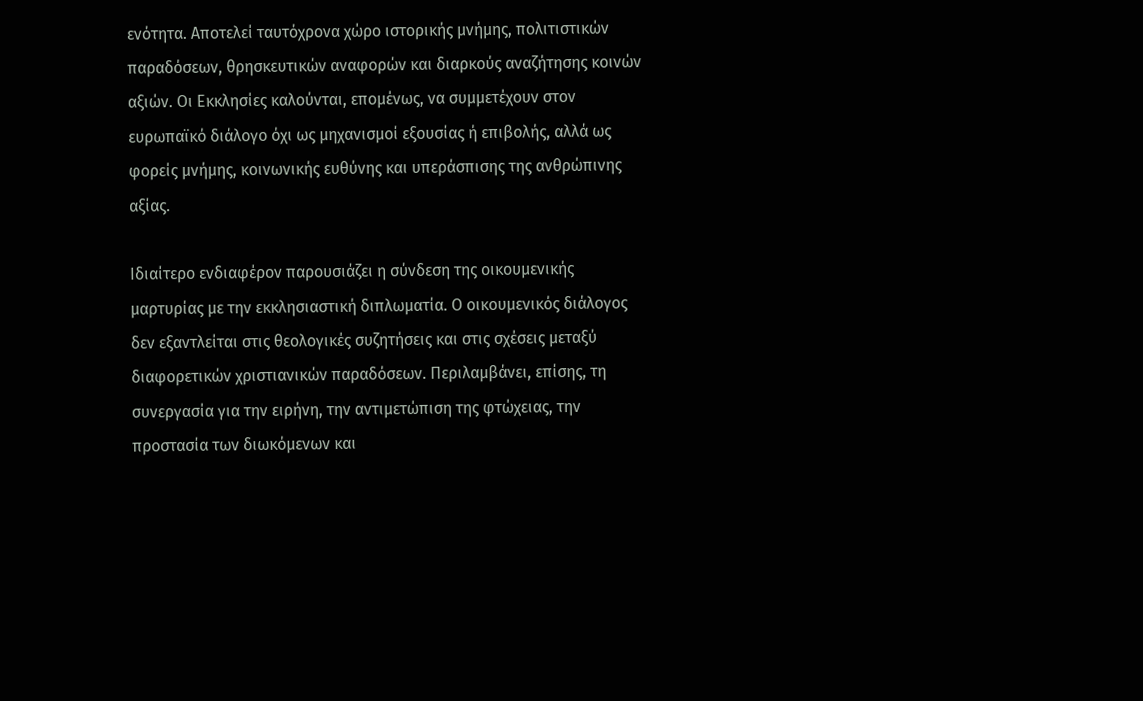ενότητα. Αποτελεί ταυτόχρονα χώρο ιστορικής μνήμης, πολιτιστικών παραδόσεων, θρησκευτικών αναφορών και διαρκούς αναζήτησης κοινών αξιών. Οι Εκκλησίες καλούνται, επομένως, να συμμετέχουν στον ευρωπαϊκό διάλογο όχι ως μηχανισμοί εξουσίας ή επιβολής, αλλά ως φορείς μνήμης, κοινωνικής ευθύνης και υπεράσπισης της ανθρώπινης αξίας.

Ιδιαίτερο ενδιαφέρον παρουσιάζει η σύνδεση της οικουμενικής μαρτυρίας με την εκκλησιαστική διπλωματία. Ο οικουμενικός διάλογος δεν εξαντλείται στις θεολογικές συζητήσεις και στις σχέσεις μεταξύ διαφορετικών χριστιανικών παραδόσεων. Περιλαμβάνει, επίσης, τη συνεργασία για την ειρήνη, την αντιμετώπιση της φτώχειας, την προστασία των διωκόμενων και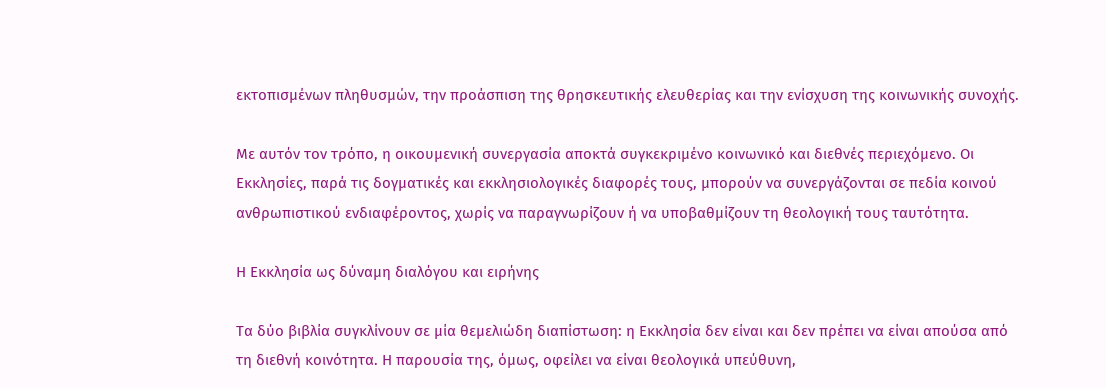εκτοπισμένων πληθυσμών, την προάσπιση της θρησκευτικής ελευθερίας και την ενίσχυση της κοινωνικής συνοχής.

Με αυτόν τον τρόπο, η οικουμενική συνεργασία αποκτά συγκεκριμένο κοινωνικό και διεθνές περιεχόμενο. Οι Εκκλησίες, παρά τις δογματικές και εκκλησιολογικές διαφορές τους, μπορούν να συνεργάζονται σε πεδία κοινού ανθρωπιστικού ενδιαφέροντος, χωρίς να παραγνωρίζουν ή να υποβαθμίζουν τη θεολογική τους ταυτότητα.

Η Εκκλησία ως δύναμη διαλόγου και ειρήνης

Τα δύο βιβλία συγκλίνουν σε μία θεμελιώδη διαπίστωση: η Εκκλησία δεν είναι και δεν πρέπει να είναι απούσα από τη διεθνή κοινότητα. Η παρουσία της, όμως, οφείλει να είναι θεολογικά υπεύθυνη,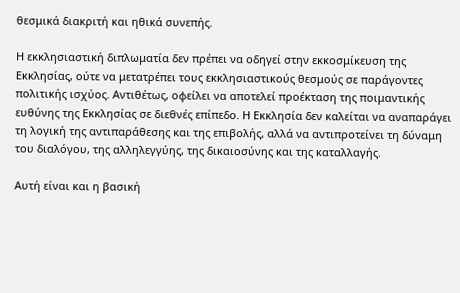θεσμικά διακριτή και ηθικά συνεπής.

Η εκκλησιαστική διπλωματία δεν πρέπει να οδηγεί στην εκκοσμίκευση της Εκκλησίας, ούτε να μετατρέπει τους εκκλησιαστικούς θεσμούς σε παράγοντες πολιτικής ισχύος. Αντιθέτως, οφείλει να αποτελεί προέκταση της ποιμαντικής ευθύνης της Εκκλησίας σε διεθνές επίπεδο. Η Εκκλησία δεν καλείται να αναπαράγει τη λογική της αντιπαράθεσης και της επιβολής, αλλά να αντιπροτείνει τη δύναμη του διαλόγου, της αλληλεγγύης, της δικαιοσύνης και της καταλλαγής.

Αυτή είναι και η βασική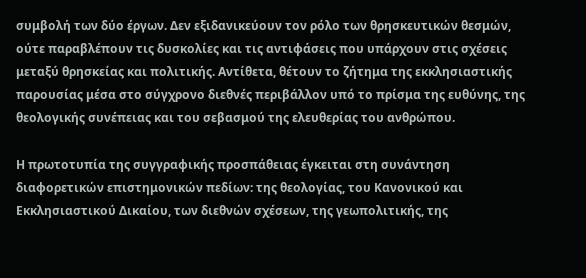συμβολή των δύο έργων. Δεν εξιδανικεύουν τον ρόλο των θρησκευτικών θεσμών, ούτε παραβλέπουν τις δυσκολίες και τις αντιφάσεις που υπάρχουν στις σχέσεις μεταξύ θρησκείας και πολιτικής. Αντίθετα, θέτουν το ζήτημα της εκκλησιαστικής παρουσίας μέσα στο σύγχρονο διεθνές περιβάλλον υπό το πρίσμα της ευθύνης, της θεολογικής συνέπειας και του σεβασμού της ελευθερίας του ανθρώπου.

Η πρωτοτυπία της συγγραφικής προσπάθειας έγκειται στη συνάντηση διαφορετικών επιστημονικών πεδίων: της θεολογίας, του Κανονικού και Εκκλησιαστικού Δικαίου, των διεθνών σχέσεων, της γεωπολιτικής, της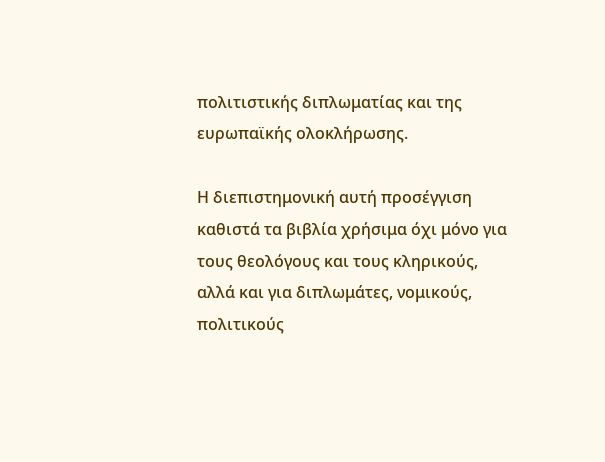πολιτιστικής διπλωματίας και της ευρωπαϊκής ολοκλήρωσης.

Η διεπιστημονική αυτή προσέγγιση καθιστά τα βιβλία χρήσιμα όχι μόνο για τους θεολόγους και τους κληρικούς, αλλά και για διπλωμάτες, νομικούς, πολιτικούς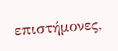επιστήμονες,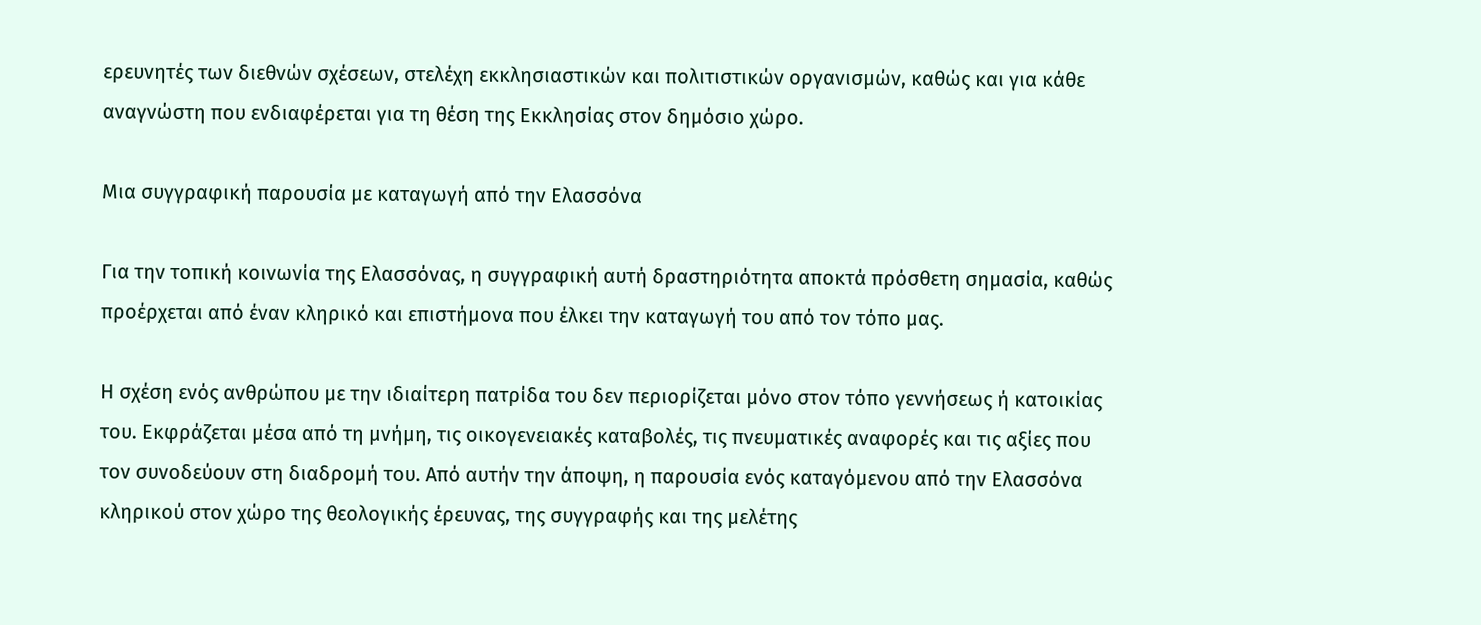ερευνητές των διεθνών σχέσεων, στελέχη εκκλησιαστικών και πολιτιστικών οργανισμών, καθώς και για κάθε αναγνώστη που ενδιαφέρεται για τη θέση της Εκκλησίας στον δημόσιο χώρο.

Μια συγγραφική παρουσία με καταγωγή από την Ελασσόνα

Για την τοπική κοινωνία της Ελασσόνας, η συγγραφική αυτή δραστηριότητα αποκτά πρόσθετη σημασία, καθώς προέρχεται από έναν κληρικό και επιστήμονα που έλκει την καταγωγή του από τον τόπο μας.

Η σχέση ενός ανθρώπου με την ιδιαίτερη πατρίδα του δεν περιορίζεται μόνο στον τόπο γεννήσεως ή κατοικίας του. Εκφράζεται μέσα από τη μνήμη, τις οικογενειακές καταβολές, τις πνευματικές αναφορές και τις αξίες που τον συνοδεύουν στη διαδρομή του. Από αυτήν την άποψη, η παρουσία ενός καταγόμενου από την Ελασσόνα κληρικού στον χώρο της θεολογικής έρευνας, της συγγραφής και της μελέτης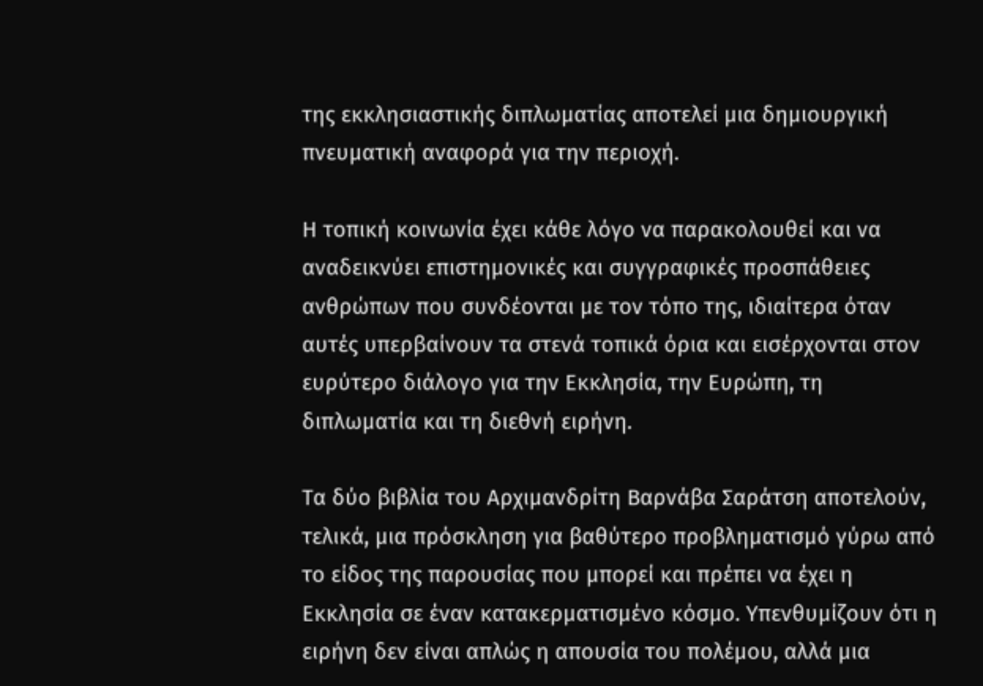της εκκλησιαστικής διπλωματίας αποτελεί μια δημιουργική πνευματική αναφορά για την περιοχή.

Η τοπική κοινωνία έχει κάθε λόγο να παρακολουθεί και να αναδεικνύει επιστημονικές και συγγραφικές προσπάθειες ανθρώπων που συνδέονται με τον τόπο της, ιδιαίτερα όταν αυτές υπερβαίνουν τα στενά τοπικά όρια και εισέρχονται στον ευρύτερο διάλογο για την Εκκλησία, την Ευρώπη, τη διπλωματία και τη διεθνή ειρήνη.

Τα δύο βιβλία του Αρχιμανδρίτη Βαρνάβα Σαράτση αποτελούν, τελικά, μια πρόσκληση για βαθύτερο προβληματισμό γύρω από το είδος της παρουσίας που μπορεί και πρέπει να έχει η Εκκλησία σε έναν κατακερματισμένο κόσμο. Υπενθυμίζουν ότι η ειρήνη δεν είναι απλώς η απουσία του πολέμου, αλλά μια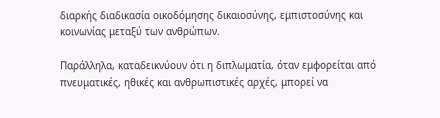διαρκής διαδικασία οικοδόμησης δικαιοσύνης, εμπιστοσύνης και κοινωνίας μεταξύ των ανθρώπων.

Παράλληλα, καταδεικνύουν ότι η διπλωματία, όταν εμφορείται από πνευματικές, ηθικές και ανθρωπιστικές αρχές, μπορεί να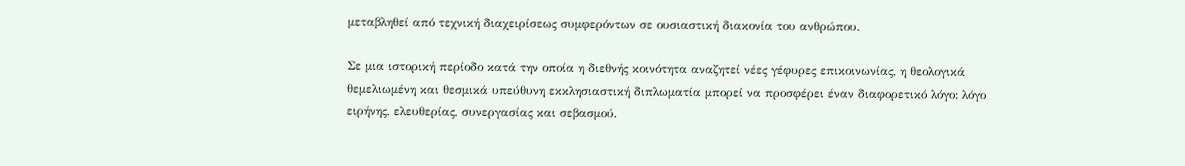μεταβληθεί από τεχνική διαχειρίσεως συμφερόντων σε ουσιαστική διακονία του ανθρώπου.

Σε μια ιστορική περίοδο κατά την οποία η διεθνής κοινότητα αναζητεί νέες γέφυρες επικοινωνίας, η θεολογικά θεμελιωμένη και θεσμικά υπεύθυνη εκκλησιαστική διπλωματία μπορεί να προσφέρει έναν διαφορετικό λόγο: λόγο ειρήνης, ελευθερίας, συνεργασίας και σεβασμού.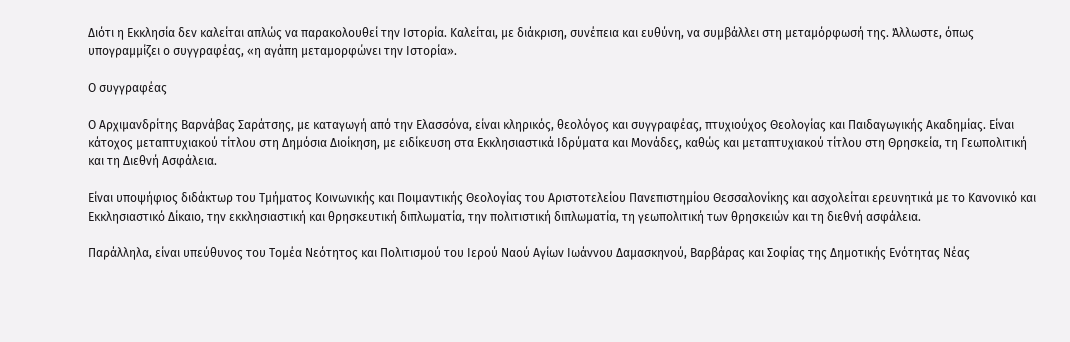Διότι η Εκκλησία δεν καλείται απλώς να παρακολουθεί την Ιστορία. Καλείται, με διάκριση, συνέπεια και ευθύνη, να συμβάλλει στη μεταμόρφωσή της. Άλλωστε, όπως υπογραμμίζει ο συγγραφέας, «η αγάπη μεταμορφώνει την Ιστορία».

Ο συγγραφέας

Ο Αρχιμανδρίτης Βαρνάβας Σαράτσης, με καταγωγή από την Ελασσόνα, είναι κληρικός, θεολόγος και συγγραφέας, πτυχιούχος Θεολογίας και Παιδαγωγικής Ακαδημίας. Είναι κάτοχος μεταπτυχιακού τίτλου στη Δημόσια Διοίκηση, με ειδίκευση στα Εκκλησιαστικά Ιδρύματα και Μονάδες, καθώς και μεταπτυχιακού τίτλου στη Θρησκεία, τη Γεωπολιτική και τη Διεθνή Ασφάλεια.

Είναι υποψήφιος διδάκτωρ του Τμήματος Κοινωνικής και Ποιμαντικής Θεολογίας του Αριστοτελείου Πανεπιστημίου Θεσσαλονίκης και ασχολείται ερευνητικά με το Κανονικό και Εκκλησιαστικό Δίκαιο, την εκκλησιαστική και θρησκευτική διπλωματία, την πολιτιστική διπλωματία, τη γεωπολιτική των θρησκειών και τη διεθνή ασφάλεια.

Παράλληλα, είναι υπεύθυνος του Τομέα Νεότητος και Πολιτισμού του Ιερού Ναού Αγίων Ιωάννου Δαμασκηνού, Βαρβάρας και Σοφίας της Δημοτικής Ενότητας Νέας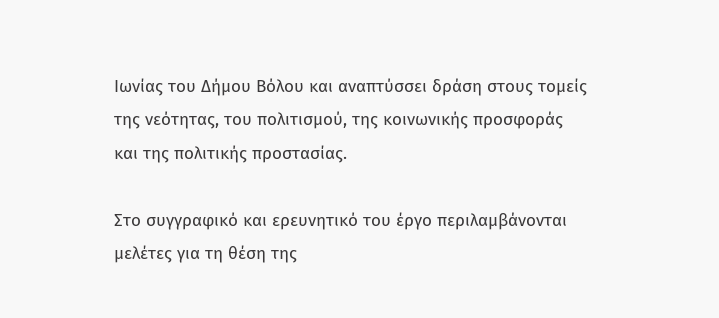Ιωνίας του Δήμου Βόλου και αναπτύσσει δράση στους τομείς της νεότητας, του πολιτισμού, της κοινωνικής προσφοράς και της πολιτικής προστασίας.

Στο συγγραφικό και ερευνητικό του έργο περιλαμβάνονται μελέτες για τη θέση της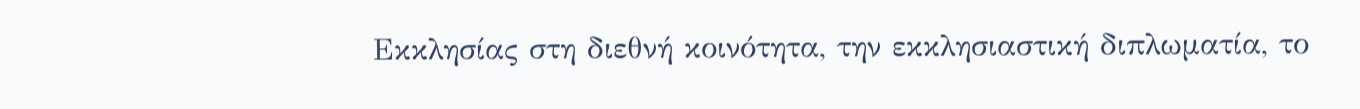Εκκλησίας στη διεθνή κοινότητα, την εκκλησιαστική διπλωματία, το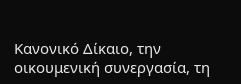Κανονικό Δίκαιο, την οικουμενική συνεργασία, τη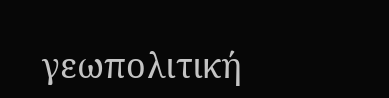γεωπολιτική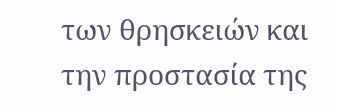των θρησκειών και την προστασία της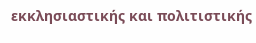εκκλησιαστικής και πολιτιστικής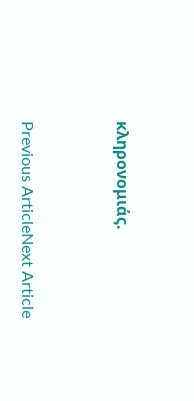κληρονομιάς.



Previous ArticleNext Article